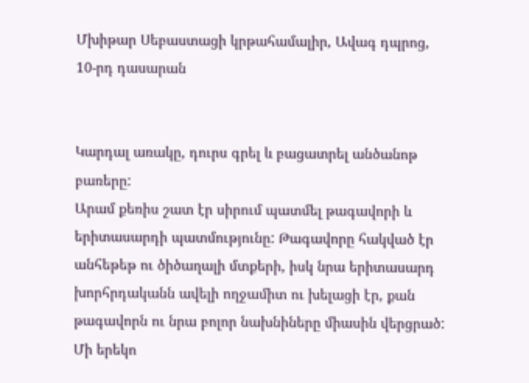Մխիթար Սեբաստացի կրթահամալիր, Ավագ դպրոց, 10-րդ դասարան


Կարդալ առակը, դուրս գրել և բացատրել անծանոթ բառերը:
Արամ քեռիս շատ էր սիրում պատմել թագավորի և երիտասարդի պատմությունը: Թագավորը հակված էր անհեթեթ ու ծիծաղալի մտքերի, իսկ նրա երիտասարդ խորհրդականն ավելի ողջամիտ ու խելացի էր, քան թագավորն ու նրա բոլոր նախնիները միասին վերցրած:
Մի երեկո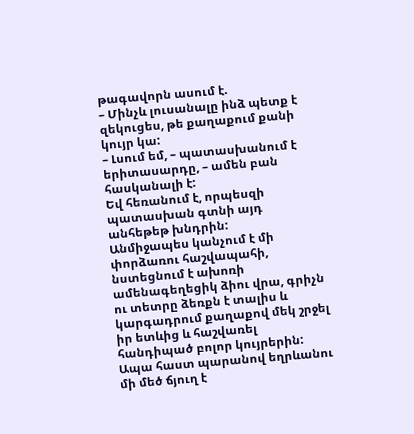թագավորն ասում է.
– Մինչև լուսանալը ինձ պետք է զեկուցես, թե քաղաքում քանի կույր կա:
– Լսում եմ, – պատասխանում է երիտասարդը, – ամեն բան հասկանալի է:
Եվ հեռանում է, որպեսզի պատասխան գտնի այդ անհեթեթ խնդրին:
Անմիջապես կանչում է մի փորձառու հաշվապահի, նստեցնում է ախոռի ամենագեղեցիկ ձիու վրա, գրիչն ու տետրը ձեռքն է տալիս և կարգադրում քաղաքով մեկ շրջել իր ետևից և հաշվառել հանդիպած բոլոր կույրերին: Ապա հաստ պարանով եղրևանու մի մեծ ճյուղ է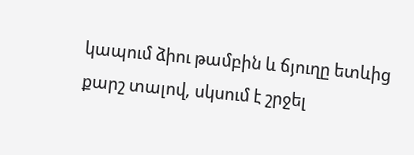կապում ձիու թամբին և ճյուղը ետևից քարշ տալով, սկսում է շրջել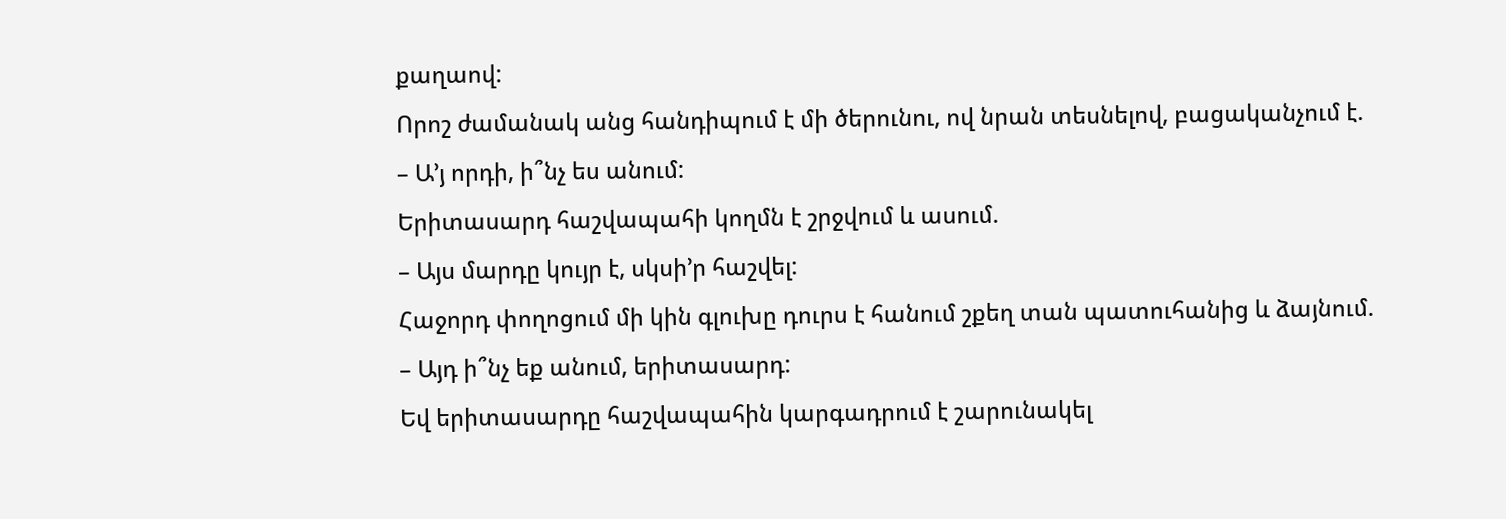քաղաով:
Որոշ ժամանակ անց հանդիպում է մի ծերունու, ով նրան տեսնելով, բացականչում է.
– Ա’յ որդի, ի՞նչ ես անում:
Երիտասարդ հաշվապահի կողմն է շրջվում և ասում.
– Այս մարդը կույր է, սկսի’ր հաշվել:
Հաջորդ փողոցում մի կին գլուխը դուրս է հանում շքեղ տան պատուհանից և ձայնում.
– Այդ ի՞նչ եք անում, երիտասարդ:
Եվ երիտասարդը հաշվապահին կարգադրում է շարունակել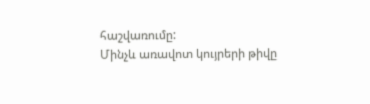հաշվառումը:
Մինչև առավոտ կույրերի թիվը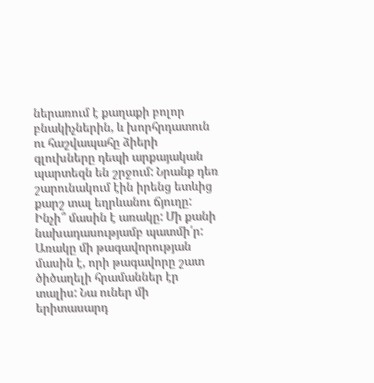ներառում է քաղաքի բոլոր բնակիչներին, և խորհրդատուն ու հաշվապահը ձիերի գլուխները դեպի արքայական պարտեզն են շրջում: Նրանք դեռ շարունակում էին իրենց ետևից քարշ տալ եղրևանու ճյուղը:
Ինչի՞ մասին է առակը: Մի քանի նախադասությամբ պատմի՛ր:
Առակը մի թագավորության մասին է, որի թագավորը շատ ծիծաղելի հրամաններ էր տալիս: Նա ուներ մի երիտասարդ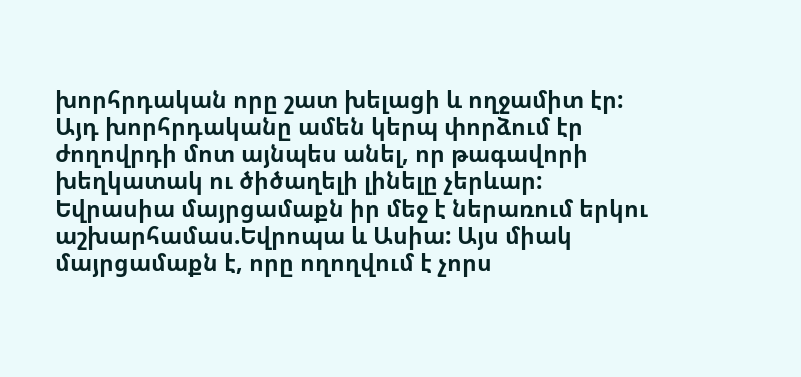խորհրդական որը շատ խելացի և ողջամիտ էր: Այդ խորհրդականը ամեն կերպ փորձում էր ժողովրդի մոտ այնպես անել, որ թագավորի խեղկատակ ու ծիծաղելի լինելը չերևար:
Եվրասիա մայրցամաքն իր մեջ է ներառում երկու աշխարհամաս.Եվրոպա և Ասիա: Այս միակ մայրցամաքն է, որը ողողվում է չորս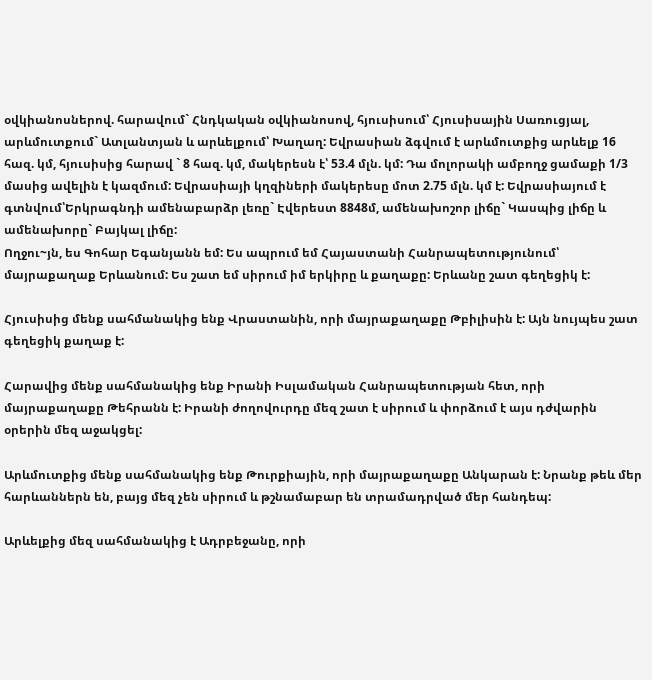օվկիանոսներով. հարավում` Հնդկական օվկիանոսով, հյուսիսում՝ Հյուսիսային Սառուցյալ, արևմուտքում` Ատլանտյան և արևելքում՝ Խաղաղ: Եվրասիան ձգվում է արևմուտքից արևելք 16 հազ. կմ, հյուսիսից հարավ ` 8 հազ. կմ, մակերեսն է՝ 53.4 մլն. կմ: Դա մոլորակի ամբողջ ցամաքի 1/3 մասից ավելին է կազմում: Եվրասիայի կղզիների մակերեսը մոտ 2.75 մլն. կմ է: Եվրասիայում է գտնվում՝Երկրագնդի ամենաբարձր լեռը` Էվերեստ 8848մ, ամենախոշոր լիճը` Կասպից լիճը և ամենախորը` Բայկալ լիճը:
Ողջու~յն, ես Գոհար Եգանյանն եմ: Ես ապրում եմ Հայաստանի Հանրապետությունում՝ մայրաքաղաք Երևանում: Ես շատ եմ սիրում իմ երկիրը և քաղաքը: Երևանը շատ գեղեցիկ է:

Հյուսիսից մենք սահմանակից ենք Վրաստանին, որի մայրաքաղաքը Թբիլիսին է: Այն նույպես շատ գեղեցիկ քաղաք է:

Հարավից մենք սահմանակից ենք Իրանի Իսլամական Հանրապետության հետ, որի մայրաքաղաքը Թեհրանն է: Իրանի ժողովուրդը մեզ շատ է սիրում և փորձում է այս դժվարին օրերին մեզ աջակցել:

Արևմուտքից մենք սահմանակից ենք Թուրքիային, որի մայրաքաղաքը Անկարան է: Նրանք թեև մեր հարևաններն են, բայց մեզ չեն սիրում և թշնամաբար են տրամադրված մեր հանդեպ:

Արևելքից մեզ սահմանակից է Ադրբեջանը, որի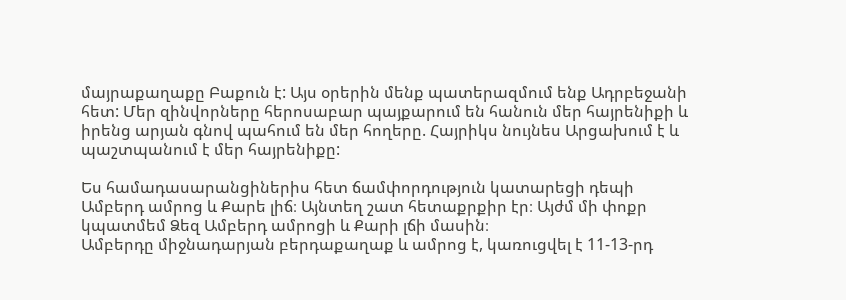մայրաքաղաքը Բաքուն է: Այս օրերին մենք պատերազմում ենք Ադրբեջանի հետ: Մեր զինվորները հերոսաբար պայքարում են հանուն մեր հայրենիքի և իրենց արյան գնով պահում են մեր հողերը. Հայրիկս նույնես Արցախում է և պաշտպանում է մեր հայրենիքը:

Ես համադասարանցիներիս հետ ճամփորդություն կատարեցի դեպի Ամբերդ ամրոց և Քարե լիճ։ Այնտեղ շատ հետաքրքիր էր։ Այժմ մի փոքր կպատմեմ Ձեզ Ամբերդ ամրոցի և Քարի լճի մասին։
Ամբերդը միջնադարյան բերդաքաղաք և ամրոց է, կառուցվել է 11-13-րդ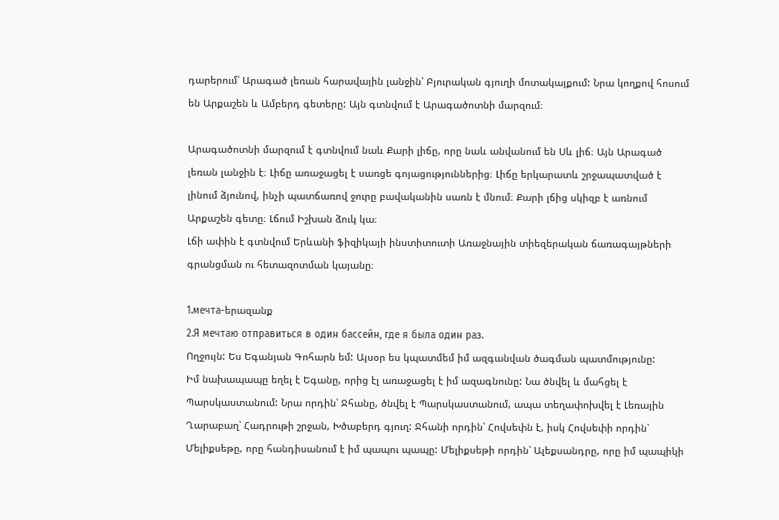դարերում՝ Արագած լեռան հարավային լանջին՝ Բյուրական գյուղի մոտակայքում: Նրա կողքով հոսում են Արքաշեն և Ամբերդ գետերը: Այն գտնվում է Արագածոտնի մարզում։

Արագածոտնի մարզում է գտնվում նաև Քարի լիճը, որը նաև անվանում են Սև լիճ։ Այն Արագած լեռան լանջին է։ Լիճը առաջացել է սառցե գոյացություններից։ Լիճը երկարատև շրջապատված է լինում ձյունով, ինչի պատճառով ջուրը բավականին սառն է մնում։ Քարի լճից սկիզբ է առնում Արքաշեն գետը։ Լճում Իշխան ձուկ կա։
Լճի ափին է գտնվում Երևանի ֆիզիկայի ինստիտուտի Առաջնային տիեզերական ճառագայթների գրանցման ու հետազոտման կայանը։

1.мечта-երազանք
2.Я мечтаю отправиться в один бассейн, где я была один раз.
Ողջույն: Ես Եգանյան Գոհարն եմ: Այսօր ես կպատմեմ իմ ազգանվան ծագման պատմությունը:
Իմ նախապապը եղել է Եգանը, որից էլ առաջացել է իմ ազագնունը: Նա ծնվել և մահցել է Պարսկաստանում: Նրա որդին՝ Ջհանը, ծնվել է Պարսկաստանում, ապա տեղափոխվել է Լեռային Ղարաբաղ՝ Հադրութի շրջան, Խծաբերդ գյուղ: Ջհանի որդին՝ Հովսեփն է, իսկ Հովսեփի որդին՝ Մելիքսեթը, որը հանդիսանում է իմ պապու պապը: Մելիքսեթի որդին՝ Ալեքսանդրը, որը իմ պապիկի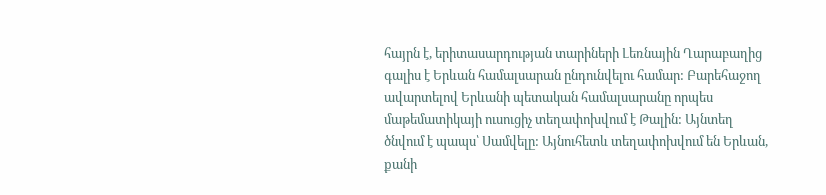հայրն է, երիտասարդության տարիների Լեռնային Ղարաբաղից գալիս է Երևան համալսարան ընդունվելու համար: Բարեհաջող ավարտելով Երևանի պետական համալսարանը որպես մաթեմատիկայի ուսուցիչ տեղափոխվում է Թալին: Այնտեղ ծնվում է պապս՝ Սամվելը: Այնուհետև տեղափոխվում են Երևան, քանի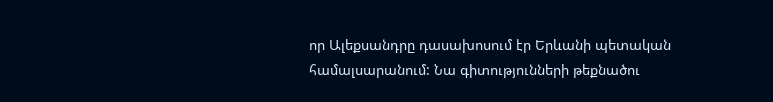որ Ալեքսանդրը դասախոսում էր Երևանի պետական համալսարանում: Նա գիտությունների թեքնածու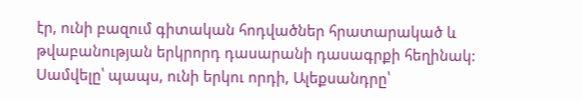էր, ունի բազում գիտական հոդվածներ հրատարակած և թվաբանության երկրորդ դասարանի դասագրքի հեղինակ: Սամվելը՝ պապս, ունի երկու որդի, Ալեքսանդրը՝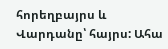հորեղբայրս և Վարդանը՝ հայրս: Ահա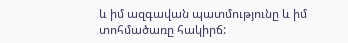և իմ ազգավան պատմությունը և իմ տոհմածառը հակիրճ: